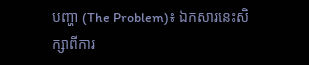បញ្ហា (The Problem)៖ ឯកសារនេះសិក្សាពីការ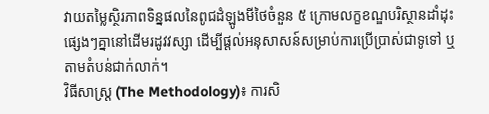វាយតម្លៃស្ថិរភាពទិន្នផលនៃពូជដំឡូងមីថៃចំនួន ៥ ក្រោមលក្ខខណ្ឌបរិស្ថានដាំដុះផ្សេងៗគ្នានៅដើមរដូវវស្សា ដើម្បីផ្តល់អនុសាសន៍សម្រាប់ការប្រើប្រាស់ជាទូទៅ ឬតាមតំបន់ជាក់លាក់។
វិធីសាស្ត្រ (The Methodology)៖ ការសិ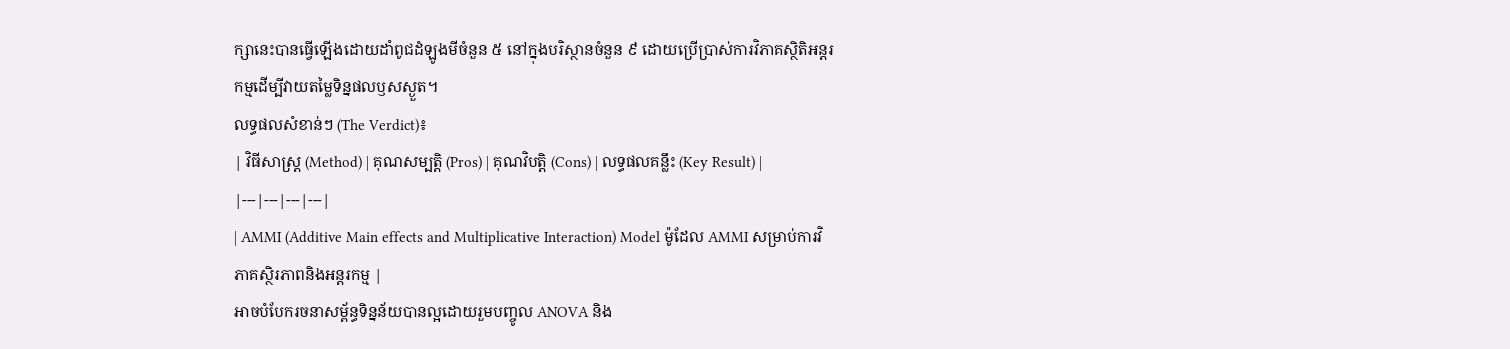ក្សានេះបានធ្វើឡើងដោយដាំពូជដំឡូងមីចំនួន ៥ នៅក្នុងបរិស្ថានចំនួន ៩ ដោយប្រើប្រាស់ការវិភាគស្ថិតិអន្តរកម្មដើម្បីវាយតម្លៃទិន្នផលឫសស្ងួត។
លទ្ធផលសំខាន់ៗ (The Verdict)៖
| វិធីសាស្ត្រ (Method) | គុណសម្បត្តិ (Pros) | គុណវិបត្តិ (Cons) | លទ្ធផលគន្លឹះ (Key Result) |
|---|---|---|---|
| AMMI (Additive Main effects and Multiplicative Interaction) Model ម៉ូដែល AMMI សម្រាប់ការវិភាគស្ថិរភាពនិងអន្តរកម្ម |
អាចបំបែករចនាសម្ព័ន្ធទិន្នន័យបានល្អដោយរួមបញ្ចូល ANOVA និង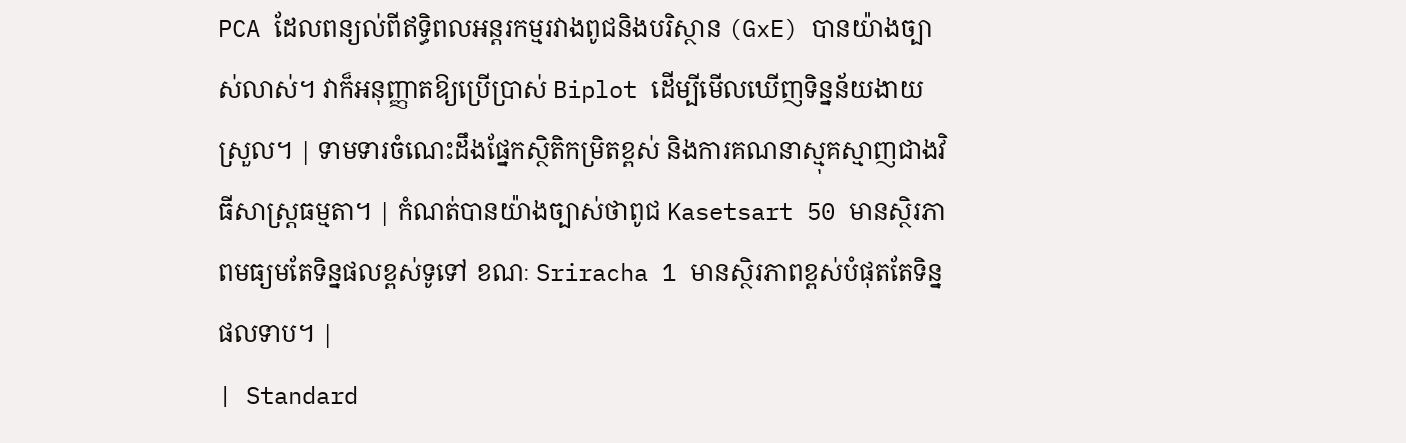PCA ដែលពន្យល់ពីឥទ្ធិពលអន្តរកម្មរវាងពូជនិងបរិស្ថាន (GxE) បានយ៉ាងច្បាស់លាស់។ វាក៏អនុញ្ញាតឱ្យប្រើប្រាស់ Biplot ដើម្បីមើលឃើញទិន្នន័យងាយស្រួល។ | ទាមទារចំណេះដឹងផ្នែកស្ថិតិកម្រិតខ្ពស់ និងការគណនាស្មុគស្មាញជាងវិធីសាស្ត្រធម្មតា។ | កំណត់បានយ៉ាងច្បាស់ថាពូជ Kasetsart 50 មានស្ថិរភាពមធ្យមតែទិន្នផលខ្ពស់ទូទៅ ខណៈ Sriracha 1 មានស្ថិរភាពខ្ពស់បំផុតតែទិន្នផលទាប។ |
| Standard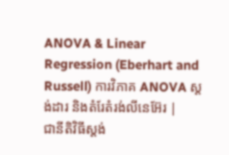ANOVA & Linear Regression (Eberhart and Russell) ការវិភាគ ANOVA ស្តង់ដារ និងតំរែតំរង់លីនេអ៊ែរ |
ជានីតិវិធីស្តង់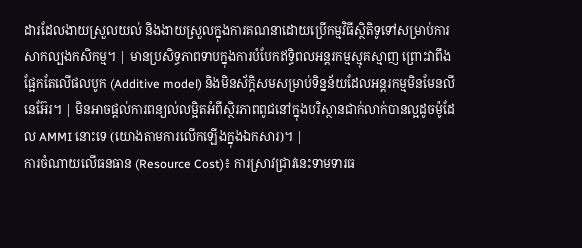ដារដែលងាយស្រួលយល់ និងងាយស្រួលក្នុងការគណនាដោយប្រើកម្មវិធីស្ថិតិទូទៅសម្រាប់ការសាកល្បងកសិកម្ម។ | មានប្រសិទ្ធភាពទាបក្នុងការបំបែកឥទ្ធិពលអន្តរកម្មស្មុគស្មាញ ព្រោះវាពឹងផ្អែកតែលើផលបូក (Additive model) និងមិនស័ក្តិសមសម្រាប់ទិន្នន័យដែលអន្តរកម្មមិនមែនលីនេអ៊ែរ។ | មិនអាចផ្តល់ការពន្យល់លម្អិតអំពីស្ថិរភាពពូជនៅក្នុងបរិស្ថានជាក់លាក់បានល្អដូចម៉ូដែល AMMI នោះទេ (យោងតាមការលើកឡើងក្នុងឯកសារ)។ |
ការចំណាយលើធនធាន (Resource Cost)៖ ការស្រាវជ្រាវនេះទាមទារធ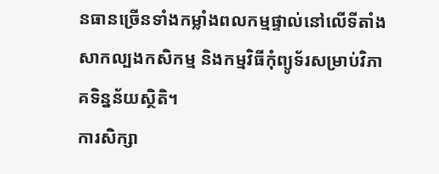នធានច្រើនទាំងកម្លាំងពលកម្មផ្ទាល់នៅលើទីតាំងសាកល្បងកសិកម្ម និងកម្មវិធីកុំព្យូទ័រសម្រាប់វិភាគទិន្នន័យស្ថិតិ។
ការសិក្សា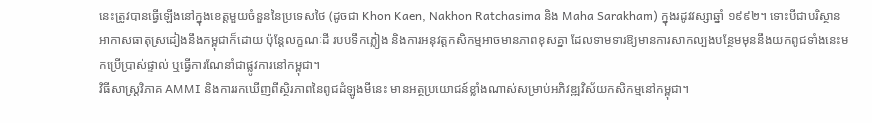នេះត្រូវបានធ្វើឡើងនៅក្នុងខេត្តមួយចំនួននៃប្រទេសថៃ (ដូចជា Khon Kaen, Nakhon Ratchasima និង Maha Sarakham) ក្នុងរដូវវស្សាឆ្នាំ ១៩៩២។ ទោះបីជាបរិស្ថានអាកាសធាតុស្រដៀងនឹងកម្ពុជាក៏ដោយ ប៉ុន្តែលក្ខណៈដី របបទឹកភ្លៀង និងការអនុវត្តកសិកម្មអាចមានភាពខុសគ្នា ដែលទាមទារឱ្យមានការសាកល្បងបន្ថែមមុននឹងយកពូជទាំងនេះមកប្រើប្រាស់ផ្ទាល់ ឬធ្វើការណែនាំជាផ្លូវការនៅកម្ពុជា។
វិធីសាស្ត្រវិភាគ AMMI និងការរកឃើញពីស្ថិរភាពនៃពូជដំឡូងមីនេះ មានអត្ថប្រយោជន៍ខ្លាំងណាស់សម្រាប់អភិវឌ្ឍវិស័យកសិកម្មនៅកម្ពុជា។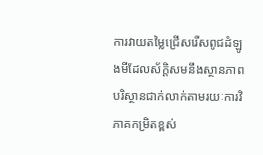ការវាយតម្លៃជ្រើសរើសពូជដំឡូងមីដែលស័ក្តិសមនឹងស្ថានភាពបរិស្ថានជាក់លាក់តាមរយៈការវិភាគកម្រិតខ្ពស់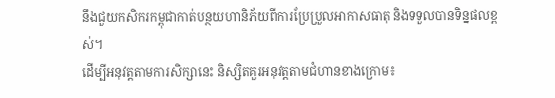នឹងជួយកសិករកម្ពុជាកាត់បន្ថយហានិភ័យពីការប្រែប្រួលអាកាសធាតុ និងទទួលបានទិន្នផលខ្ពស់។
ដើម្បីអនុវត្តតាមការសិក្សានេះ និស្សិតគួរអនុវត្តតាមជំហានខាងក្រោម៖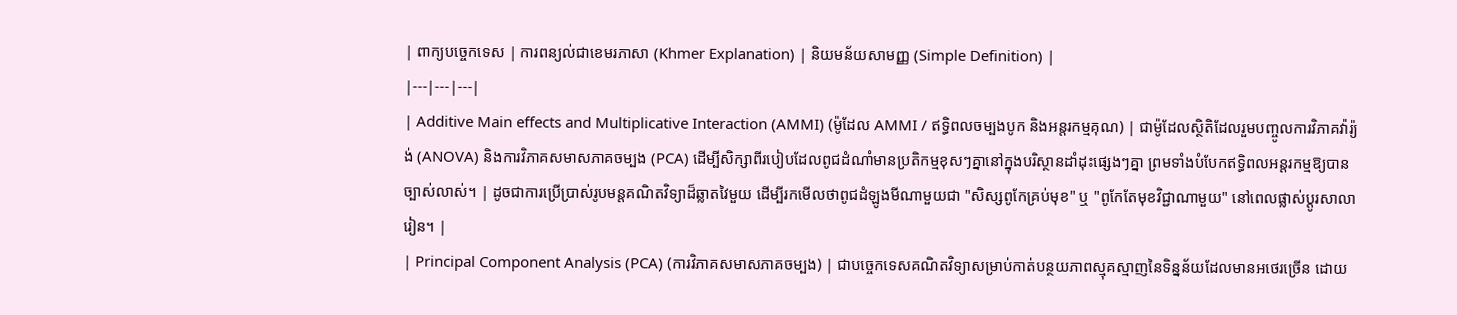| ពាក្យបច្ចេកទេស | ការពន្យល់ជាខេមរភាសា (Khmer Explanation) | និយមន័យសាមញ្ញ (Simple Definition) |
|---|---|---|
| Additive Main effects and Multiplicative Interaction (AMMI) (ម៉ូដែល AMMI / ឥទ្ធិពលចម្បងបូក និងអន្តរកម្មគុណ) | ជាម៉ូដែលស្ថិតិដែលរួមបញ្ចូលការវិភាគវ៉ារ្យ៉ង់ (ANOVA) និងការវិភាគសមាសភាគចម្បង (PCA) ដើម្បីសិក្សាពីរបៀបដែលពូជដំណាំមានប្រតិកម្មខុសៗគ្នានៅក្នុងបរិស្ថានដាំដុះផ្សេងៗគ្នា ព្រមទាំងបំបែកឥទ្ធិពលអន្តរកម្មឱ្យបានច្បាស់លាស់។ | ដូចជាការប្រើប្រាស់រូបមន្តគណិតវិទ្យាដ៏ឆ្លាតវៃមួយ ដើម្បីរកមើលថាពូជដំឡូងមីណាមួយជា "សិស្សពូកែគ្រប់មុខ" ឬ "ពូកែតែមុខវិជ្ជាណាមួយ" នៅពេលផ្លាស់ប្តូរសាលារៀន។ |
| Principal Component Analysis (PCA) (ការវិភាគសមាសភាគចម្បង) | ជាបច្ចេកទេសគណិតវិទ្យាសម្រាប់កាត់បន្ថយភាពស្មុគស្មាញនៃទិន្នន័យដែលមានអថេរច្រើន ដោយ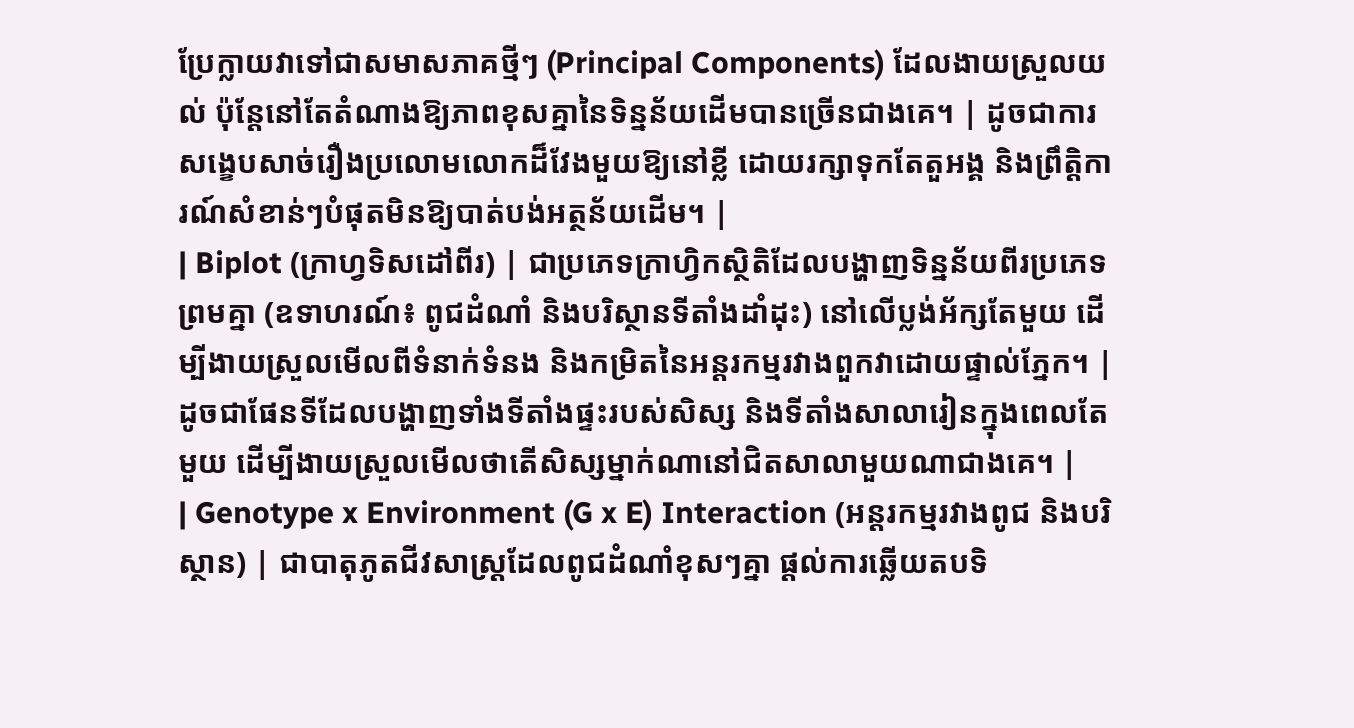ប្រែក្លាយវាទៅជាសមាសភាគថ្មីៗ (Principal Components) ដែលងាយស្រួលយល់ ប៉ុន្តែនៅតែតំណាងឱ្យភាពខុសគ្នានៃទិន្នន័យដើមបានច្រើនជាងគេ។ | ដូចជាការសង្ខេបសាច់រឿងប្រលោមលោកដ៏វែងមួយឱ្យនៅខ្លី ដោយរក្សាទុកតែតួអង្គ និងព្រឹត្តិការណ៍សំខាន់ៗបំផុតមិនឱ្យបាត់បង់អត្ថន័យដើម។ |
| Biplot (ក្រាហ្វទិសដៅពីរ) | ជាប្រភេទក្រាហ្វិកស្ថិតិដែលបង្ហាញទិន្នន័យពីរប្រភេទព្រមគ្នា (ឧទាហរណ៍៖ ពូជដំណាំ និងបរិស្ថានទីតាំងដាំដុះ) នៅលើប្លង់អ័ក្សតែមួយ ដើម្បីងាយស្រួលមើលពីទំនាក់ទំនង និងកម្រិតនៃអន្តរកម្មរវាងពួកវាដោយផ្ទាល់ភ្នែក។ | ដូចជាផែនទីដែលបង្ហាញទាំងទីតាំងផ្ទះរបស់សិស្ស និងទីតាំងសាលារៀនក្នុងពេលតែមួយ ដើម្បីងាយស្រួលមើលថាតើសិស្សម្នាក់ណានៅជិតសាលាមួយណាជាងគេ។ |
| Genotype x Environment (G x E) Interaction (អន្តរកម្មរវាងពូជ និងបរិស្ថាន) | ជាបាតុភូតជីវសាស្ត្រដែលពូជដំណាំខុសៗគ្នា ផ្តល់ការឆ្លើយតបទិ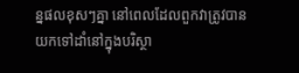ន្នផលខុសៗគ្នា នៅពេលដែលពួកវាត្រូវបានយកទៅដាំនៅក្នុងបរិស្ថា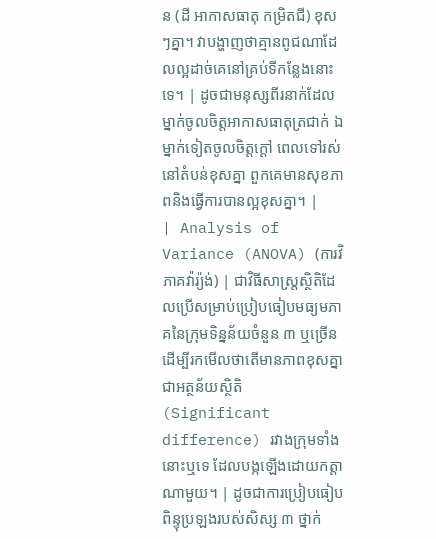ន (ដី អាកាសធាតុ កម្រិតជី) ខុសៗគ្នា។ វាបង្ហាញថាគ្មានពូជណាដែលល្អដាច់គេនៅគ្រប់ទីកន្លែងនោះទេ។ | ដូចជាមនុស្សពីរនាក់ដែលម្នាក់ចូលចិត្តអាកាសធាតុត្រជាក់ ឯម្នាក់ទៀតចូលចិត្តក្តៅ ពេលទៅរស់នៅតំបន់ខុសគ្នា ពួកគេមានសុខភាពនិងធ្វើការបានល្អខុសគ្នា។ |
| Analysis of Variance (ANOVA) (ការវិភាគវ៉ារ្យ៉ង់) | ជាវិធីសាស្ត្រស្ថិតិដែលប្រើសម្រាប់ប្រៀបធៀបមធ្យមភាគនៃក្រុមទិន្នន័យចំនួន ៣ ឬច្រើន ដើម្បីរកមើលថាតើមានភាពខុសគ្នាជាអត្ថន័យស្ថិតិ (Significant difference) រវាងក្រុមទាំងនោះឬទេ ដែលបង្កឡើងដោយកត្តាណាមួយ។ | ដូចជាការប្រៀបធៀបពិន្ទុប្រឡងរបស់សិស្ស ៣ ថ្នាក់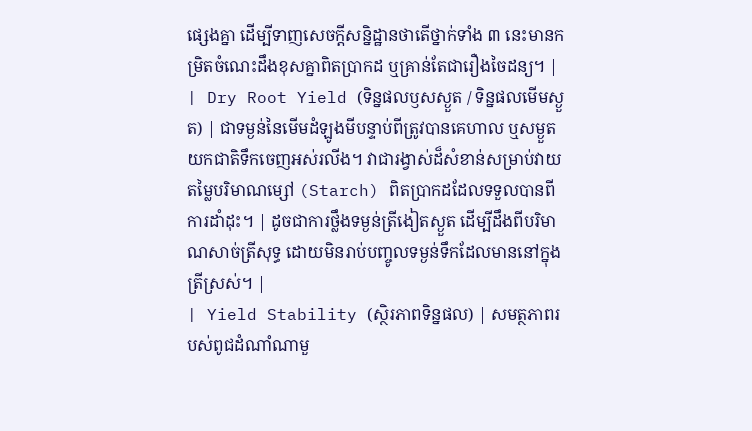ផ្សេងគ្នា ដើម្បីទាញសេចក្តីសន្និដ្ឋានថាតើថ្នាក់ទាំង ៣ នេះមានកម្រិតចំណេះដឹងខុសគ្នាពិតប្រាកដ ឬគ្រាន់តែជារឿងចៃដន្យ។ |
| Dry Root Yield (ទិន្នផលឫសស្ងួត / ទិន្នផលមើមស្ងួត) | ជាទម្ងន់នៃមើមដំឡូងមីបន្ទាប់ពីត្រូវបានគេហាល ឬសម្ងួតយកជាតិទឹកចេញអស់រលីង។ វាជារង្វាស់ដ៏សំខាន់សម្រាប់វាយតម្លៃបរិមាណម្សៅ (Starch) ពិតប្រាកដដែលទទួលបានពីការដាំដុះ។ | ដូចជាការថ្លឹងទម្ងន់ត្រីងៀតស្ងួត ដើម្បីដឹងពីបរិមាណសាច់ត្រីសុទ្ធ ដោយមិនរាប់បញ្ចូលទម្ងន់ទឹកដែលមាននៅក្នុងត្រីស្រស់។ |
| Yield Stability (ស្ថិរភាពទិន្នផល) | សមត្ថភាពរបស់ពូជដំណាំណាមួ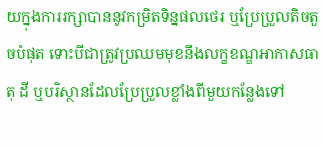យក្នុងការរក្សាបាននូវកម្រិតទិន្នផលថេរ ឬប្រែប្រួលតិចតួចបំផុត ទោះបីជាត្រូវប្រឈមមុខនឹងលក្ខខណ្ឌអាកាសធាតុ ដី ឬបរិស្ថានដែលប្រែប្រួលខ្លាំងពីមួយកន្លែងទៅ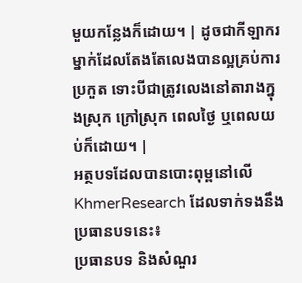មួយកន្លែងក៏ដោយ។ | ដូចជាកីឡាករម្នាក់ដែលតែងតែលេងបានល្អគ្រប់ការប្រកួត ទោះបីជាត្រូវលេងនៅតារាងក្នុងស្រុក ក្រៅស្រុក ពេលថ្ងៃ ឬពេលយប់ក៏ដោយ។ |
អត្ថបទដែលបានបោះពុម្ពនៅលើ KhmerResearch ដែលទាក់ទងនឹងប្រធានបទនេះ៖
ប្រធានបទ និងសំណួរ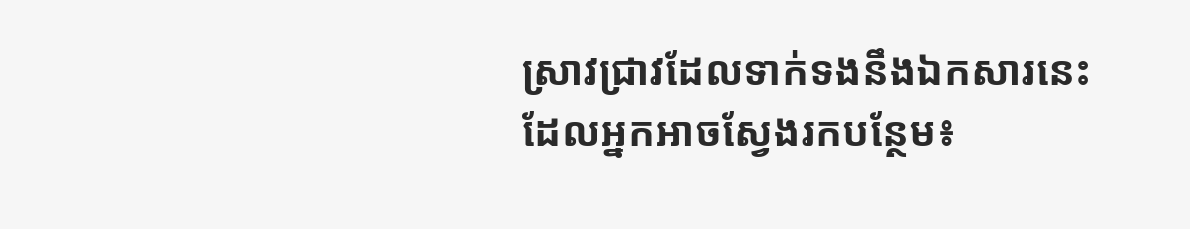ស្រាវជ្រាវដែលទាក់ទងនឹងឯកសារនេះ ដែលអ្នកអាចស្វែងរកបន្ថែម៖